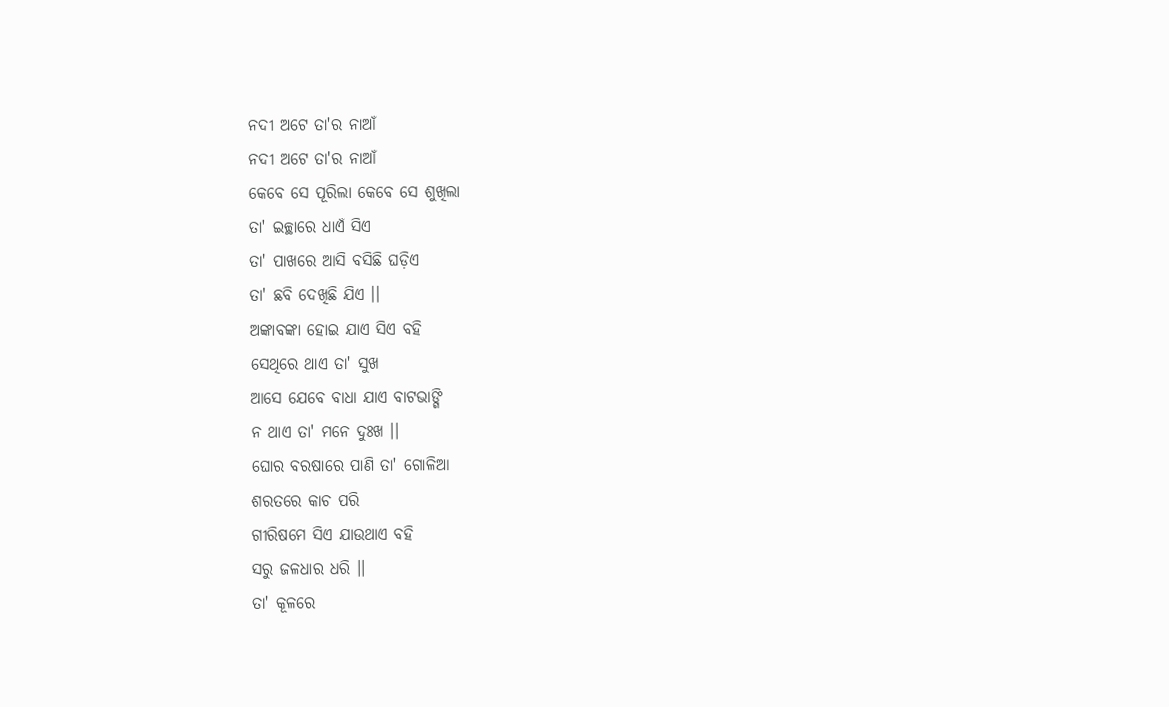ନଦୀ ଅଟେ ତା'ର ନାଆଁ
ନଦୀ ଅଟେ ତା'ର ନାଆଁ
କେବେ ସେ ପୂରିଲା କେବେ ସେ ଶୁଖିଲା
ତା' ଇଚ୍ଛାରେ ଧାଏଁ ସିଏ
ତା' ପାଖରେ ଆସି ବସିଛି ଘଡ଼ିଏ
ତା' ଛବି ଦେଖିଛି ଯିଏ ।।
ଅଙ୍କାବଙ୍କା ହୋଇ ଯାଏ ସିଏ ବହି
ସେଥିରେ ଥାଏ ତା' ସୁଖ
ଆସେ ଯେବେ ବାଧା ଯାଏ ବାଟଭାଙ୍ଗି
ନ ଥାଏ ତା' ମନେ ଦୁଃଖ ।।
ଘୋର ବରଷାରେ ପାଣି ତା' ଗୋଳିଆ
ଶରତରେ କାଚ ପରି
ଗୀରିଷମେ ସିଏ ଯାଉଥାଏ ବହି
ସରୁ ଜଳଧାର ଧରି ।।
ତା' କୂଳରେ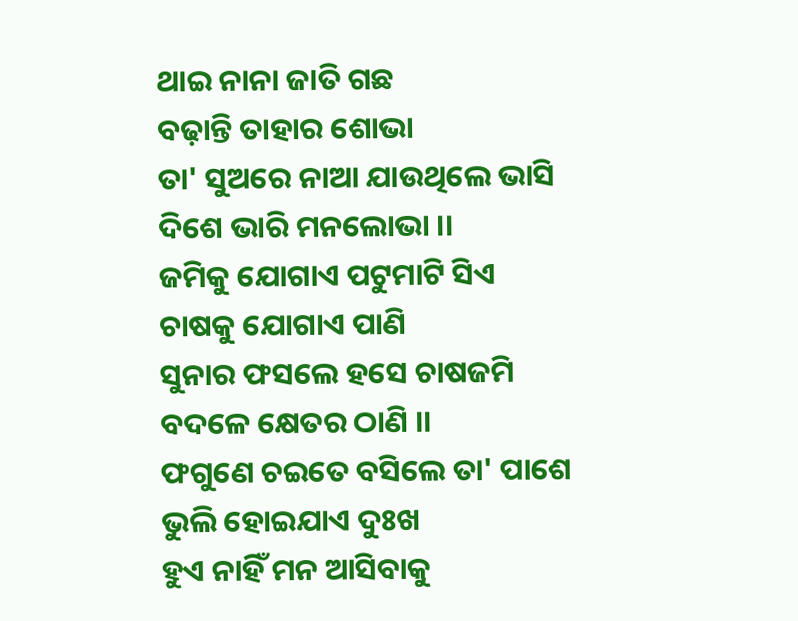ଥାଇ ନାନା ଜାତି ଗଛ
ବଢ଼ାନ୍ତି ତାହାର ଶୋଭା
ତା' ସୁଅରେ ନାଆ ଯାଉଥିଲେ ଭାସି
ଦିଶେ ଭାରି ମନଲୋଭା ।।
ଜମିକୁ ଯୋଗାଏ ପଟୁମାଟି ସିଏ
ଚାଷକୁ ଯୋଗାଏ ପାଣି
ସୁନାର ଫସଲେ ହସେ ଚାଷଜମି
ବଦଳେ କ୍ଷେତର ଠାଣି ।।
ଫଗୁଣେ ଚଇତେ ବସିଲେ ତା' ପାଶେ
ଭୁଲି ହୋଇଯାଏ ଦୁଃଖ
ହୁଏ ନାହିଁ ମନ ଆସିବାକୁ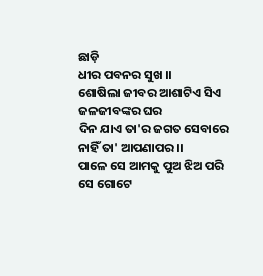ଛାଡ଼ି
ଧୀର ପବନର ସୁଖ ।।
ଶୋଷିଲା ଜୀବର ଆଶାଟିଏ ସିଏ
ଜଳଜୀବଙ୍କର ଘର
ଦିନ ଯାଏ ତା'ର ଜଗତ ସେବାରେ
ନାହିଁ ତା' ଆପଣାପର ।।
ପାଳେ ସେ ଆମକୁ ପୁଅ ଝିଅ ପରି
ସେ ଗୋଟେ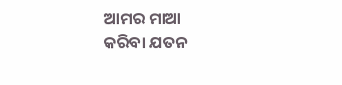ଆମର ମାଆ
କରିବା ଯତନ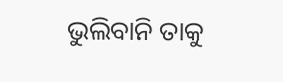ଭୁଲିବାନି ତାକୁ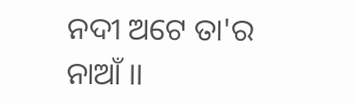ନଦୀ ଅଟେ ତା'ର ନାଆଁ ।।